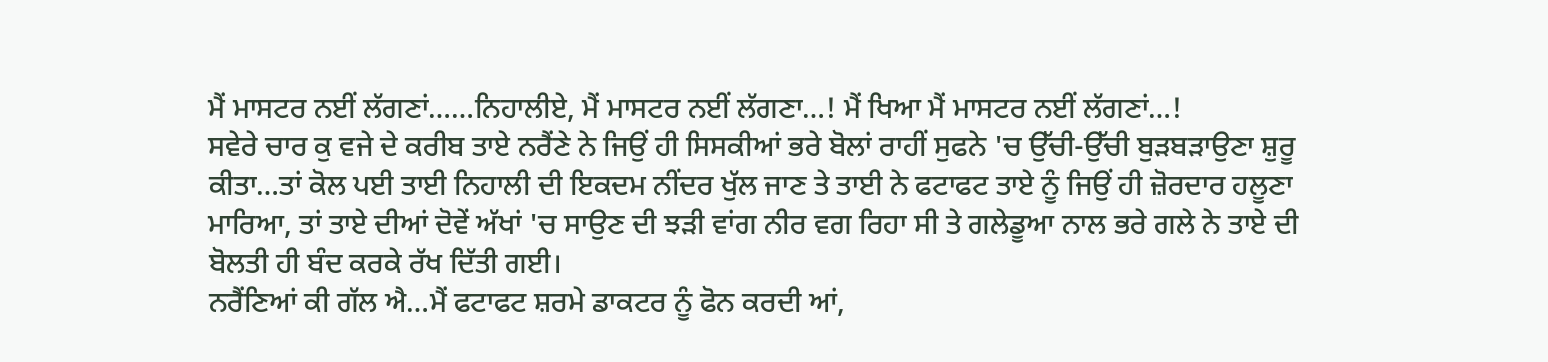ਮੈਂ ਮਾਸਟਰ ਨਈਂ ਲੱਗਣਾਂ……ਨਿਹਾਲੀਏ, ਮੈਂ ਮਾਸਟਰ ਨਈਂ ਲੱਗਣਾ…! ਮੈਂ ਖਿਆ ਮੈਂ ਮਾਸਟਰ ਨਈਂ ਲੱਗਣਾਂ…!
ਸਵੇਰੇ ਚਾਰ ਕੁ ਵਜੇ ਦੇ ਕਰੀਬ ਤਾਏ ਨਰੈਂਣੇ ਨੇ ਜਿਉਂ ਹੀ ਸਿਸਕੀਆਂ ਭਰੇ ਬੋਲਾਂ ਰਾਹੀਂ ਸੁਫਨੇ 'ਚ ਉੱਚੀ-ਉੱਚੀ ਬੁੜਬੜਾਉਣਾ ਸ਼ੁਰੂ ਕੀਤਾ…ਤਾਂ ਕੋਲ ਪਈ ਤਾਈ ਨਿਹਾਲੀ ਦੀ ਇਕਦਮ ਨੀਂਦਰ ਖੁੱਲ ਜਾਣ ਤੇ ਤਾਈ ਨੇ ਫਟਾਫਟ ਤਾਏ ਨੂੰ ਜਿਉਂ ਹੀ ਜ਼ੋਰਦਾਰ ਹਲੂਣਾ ਮਾਰਿਆ, ਤਾਂ ਤਾਏ ਦੀਆਂ ਦੋਵੇਂ ਅੱਖਾਂ 'ਚ ਸਾਉਣ ਦੀ ਝੜੀ ਵਾਂਗ ਨੀਰ ਵਗ ਰਿਹਾ ਸੀ ਤੇ ਗਲੇਡੂਆ ਨਾਲ ਭਰੇ ਗਲੇ ਨੇ ਤਾਏ ਦੀ ਬੋਲਤੀ ਹੀ ਬੰਦ ਕਰਕੇ ਰੱਖ ਦਿੱਤੀ ਗਈ।
ਨਰੈਂਣਿਆਂ ਕੀ ਗੱਲ ਐ…ਮੈਂ ਫਟਾਫਟ ਸ਼ਰਮੇ ਡਾਕਟਰ ਨੂੰ ਫੋਨ ਕਰਦੀ ਆਂ,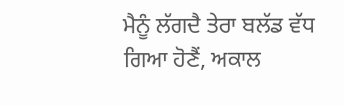ਮੈਨੂੰ ਲੱਗਦੈ ਤੇਰਾ ਬਲੱਡ ਵੱਧ ਗਿਆ ਹੋਣੈਂ, ਅਕਾਲ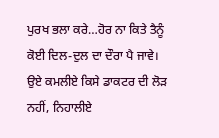ਪੁਰਖ ਭਲਾ ਕਰੇ…ਹੋਰ ਨਾ ਕਿਤੇ ਤੈਨੂੰ ਕੋਈ ਦਿਲ-ਦੁਲ ਦਾ ਦੌਰਾ ਪੈ ਜਾਵੇ।
ਉਏ ਕਮਲੀਏ ਕਿਸੇ ਡਾਕਟਰ ਦੀ ਲੋੜ ਨਹੀਂ, ਨਿਹਾਲੀਏ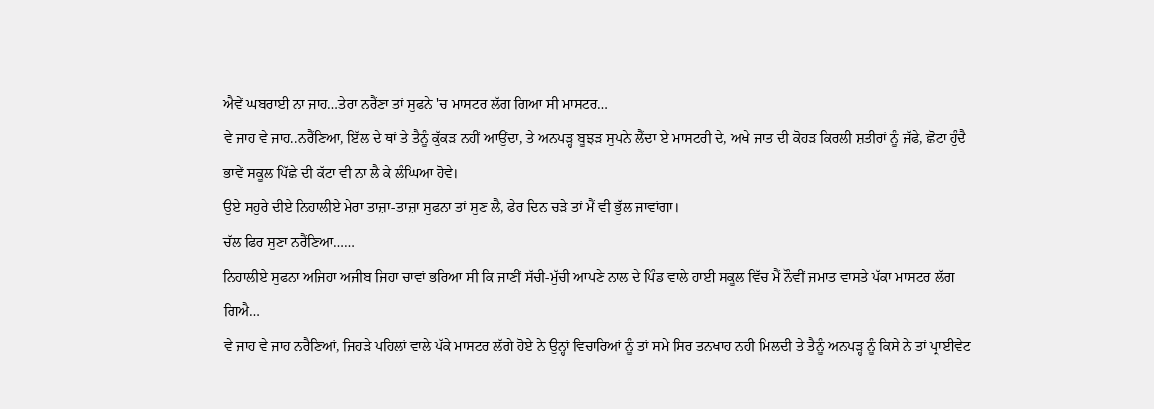ਐਵੇਂ ਘਬਰਾਈ ਨਾ ਜਾਹ…ਤੇਰਾ ਨਰੈਂਣਾ ਤਾਂ ਸੁਫਨੇ 'ਚ ਮਾਸਟਰ ਲੱਗ ਗਿਆ ਸੀ ਮਾਸਟਰ…
ਵੇ ਜਾਹ ਵੇ ਜਾਹ..ਨਰੈਂਣਿਆ, ਇੱਲ ਦੇ ਥਾਂ ਤੇ ਤੈਨੂੰ ਕੁੱਕੜ ਨਹੀਂ ਆਉਂਦਾ, ਤੇ ਅਨਪੜ੍ਹ ਬੂਝੜ ਸੁਪਨੇ ਲੈਂਦਾ ਏ ਮਾਸਟਰੀ ਦੇ, ਅਖੇ ਜਾਤ ਦੀ ਕੋਹੜ ਕਿਰਲੀ ਸ਼ਤੀਰਾਂ ਨੂੰ ਜੱਫੇ, ਛੋਟਾ ਹੁੰਦੈ ਭਾਵੇਂ ਸਕੂਲ ਪਿੱਛੇ ਦੀ ਕੱਟਾ ਵੀ ਨਾ ਲੈ ਕੇ ਲੰਘਿਆ ਹੋਵੇ।
ਉਏ ਸਹੁਰੇ ਦੀਏ ਨਿਹਾਲੀਏ ਮੇਰਾ ਤਾਜ਼ਾ-ਤਾਜ਼ਾ ਸੁਫਨਾ ਤਾਂ ਸੁਣ ਲੈ, ਫੇਰ ਦਿਨ ਚੜੇ ਤਾਂ ਮੈਂ ਵੀ ਭੁੱਲ ਜਾਵਾਂਗਾ।
ਚੱਲ ਫਿਰ ਸੁਣਾ ਨਰੈਂਣਿਆ……
ਨਿਹਾਲੀਏ ਸੁਫਨਾ ਅਜਿਹਾ ਅਜੀਬ ਜਿਹਾ ਚਾਵਾਂ ਭਰਿਆ ਸੀ ਕਿ ਜਾਣੀਂ ਸੱਚੀ-ਮੁੱਚੀ ਆਪਣੇ ਨਾਲ ਦੇ ਪਿੰਡ ਵਾਲੇ ਹਾਈ ਸਕੂਲ ਵਿੱਚ ਮੈਂ ਨੌਵੀਂ ਜਮਾਤ ਵਾਸਤੇ ਪੱਕਾ ਮਾਸਟਰ ਲੱਗ ਗਿਐ…
ਵੇ ਜਾਹ ਵੇ ਜਾਹ ਨਰੈਣਿਆਂ, ਜਿਹੜੇ ਪਹਿਲਾਂ ਵਾਲੇ ਪੱਕੇ ਮਾਸਟਰ ਲੱਗੇ ਹੋਏ ਨੇ ਉਨ੍ਹਾਂ ਵਿਚਾਰਿਆਂ ਨੂੰ ਤਾਂ ਸਮੇ ਸਿਰ ਤਨਖਾਹ ਨਹੀ ਮਿਲਦੀ ਤੇ ਤੈਨੂੰ ਅਨਪੜ੍ਹ ਨੂੰ ਕਿਸੇ ਨੇ ਤਾਂ ਪ੍ਰਾਈਵੇਟ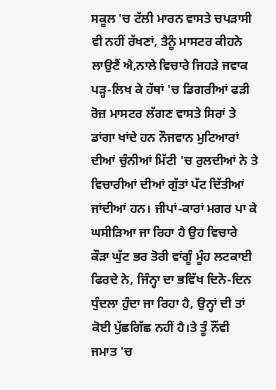ਸਕੂਲ 'ਚ ਟੱਲੀ ਮਾਰਨ ਵਾਸਤੇ ਚਪੜਾਸੀ ਵੀ ਨਹੀਂ ਰੱਖਣਾਂ, ਤੈਨੂੰ ਮਾਸਟਰ ਕੀਹਨੇ ਲਾਉਣੈਂ ਐ,ਨਾਲੇ ਵਿਚਾਰੇ ਜਿਹੜੇ ਜਵਾਕ ਪੜ੍ਹ-ਲਿਖ ਕੇ ਹੱਥਾਂ 'ਚ ਡਿਗਰੀਆਂ ਫੜੀ ਰੋਜ਼ ਮਾਸਟਰ ਲੱਗਣ ਵਾਸਤੇ ਸਿਰਾਂ ਤੇ ਡਾਂਗਾ ਖਾਂਦੇ ਹਨ ਨੌਜਵਾਨ ਮੁਟਿਆਰਾਂ ਦੀਆਂ ਚੁੰਨੀਆਂ ਮਿੱਟੀ 'ਚ ਰੁਲਦੀਆਂ ਨੇ ਤੇ ਵਿਚਾਰੀਆਂ ਦੀਆਂ ਗੁੱਤਾਂ ਪੱਟ ਦਿੱਤੀਆਂ ਜਾਂਦੀਆਂ ਹਨ। ਜੀਪਾਂ-ਕਾਰਾਂ ਮਗਰ ਪਾ ਕੇ ਘਸੀੜਿਆ ਜਾ ਰਿਹਾ ਹੈ ਉਹ ਵਿਚਾਰੇ ਕੌੜਾ ਘੁੱਟ ਭਰ ਤੋਰੀ ਵਾਂਗੂੰ ਮੂੰਹ ਲਟਕਾਈ ਫਿਰਦੇ ਨੇ, ਜਿੰਨ੍ਹਾ ਦਾ ਭਵਿੱਖ ਦਿਨੋ-ਦਿਨ ਧੁੰਦਲਾ ਹੁੰਦਾ ਜਾ ਰਿਹਾ ਹੈ, ਉਨ੍ਹਾਂ ਦੀ ਤਾਂ ਕੋਈ ਪੁੱਛਗਿੱਛ ਨਹੀਂ ਹੈ।ਤੇ ਤੂੰ ਨੌਂਵੀ ਜਮਾਤ 'ਚ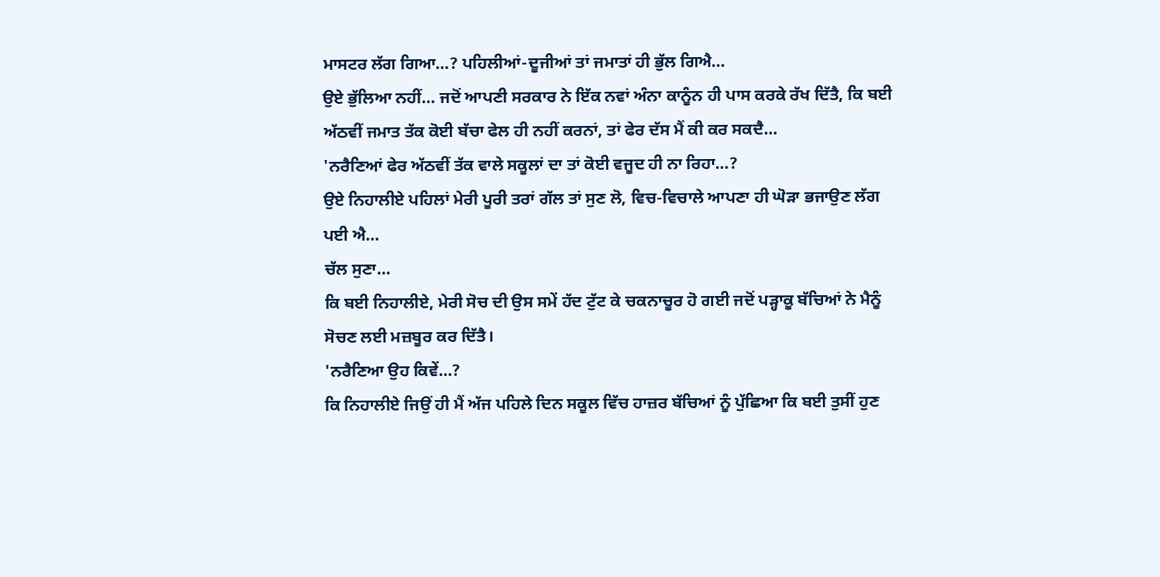ਮਾਸਟਰ ਲੱਗ ਗਿਆ…? ਪਹਿਲੀਆਂ-ਦੂਜੀਆਂ ਤਾਂ ਜਮਾਤਾਂ ਹੀ ਭੁੱਲ ਗਿਐ…
ਉਏ ਭੁੱਲਿਆ ਨਹੀਂ… ਜਦੋਂ ਆਪਣੀ ਸਰਕਾਰ ਨੇ ਇੱਕ ਨਵਾਂ ਅੰਨਾ ਕਾਨੂੰਨ ਹੀ ਪਾਸ ਕਰਕੇ ਰੱਖ ਦਿੱਤੈ, ਕਿ ਬਈ ਅੱਠਵੀਂ ਜਮਾਤ ਤੱਕ ਕੋਈ ਬੱਚਾ ਫੇਲ ਹੀ ਨਹੀਂ ਕਰਨਾਂ, ਤਾਂ ਫੇਰ ਦੱਸ ਮੈਂ ਕੀ ਕਰ ਸਕਦੈ…
'ਨਰੈਣਿਆਂ ਫੇਰ ਅੱਠਵੀਂ ਤੱਕ ਵਾਲੇ ਸਕੂਲਾਂ ਦਾ ਤਾਂ ਕੋਈ ਵਜੂਦ ਹੀ ਨਾ ਰਿਹਾ…?
ਉਏ ਨਿਹਾਲੀਏ ਪਹਿਲਾਂ ਮੇਰੀ ਪੂਰੀ ਤਰਾਂ ਗੱਲ ਤਾਂ ਸੁਣ ਲੋ, ਵਿਚ-ਵਿਚਾਲੇ ਆਪਣਾ ਹੀ ਘੋੜਾ ਭਜਾਉਣ ਲੱਗ ਪਈ ਐ…
ਚੱਲ ਸੁਣਾ…
ਕਿ ਬਈ ਨਿਹਾਲੀਏ, ਮੇਰੀ ਸੋਚ ਦੀ ਉਸ ਸਮੇਂ ਹੱਦ ਟੁੱਟ ਕੇ ਚਕਨਾਚੂਰ ਹੋ ਗਈ ਜਦੋਂ ਪੜ੍ਹਾਕੂ ਬੱਚਿਆਂ ਨੇ ਮੈਨੂੰ ਸੋਚਣ ਲਈ ਮਜ਼ਬੂਰ ਕਰ ਦਿੱਤੈ।
'ਨਰੈਣਿਆ ਉਹ ਕਿਵੇਂ…?
ਕਿ ਨਿਹਾਲੀਏ ਜਿਉਂ ਹੀ ਮੈਂ ਅੱਜ ਪਹਿਲੇ ਦਿਨ ਸਕੂਲ ਵਿੱਚ ਹਾਜ਼ਰ ਬੱਚਿਆਂ ਨੂੰ ਪੁੱਛਿਆ ਕਿ ਬਈ ਤੁਸੀਂ ਹੁਣ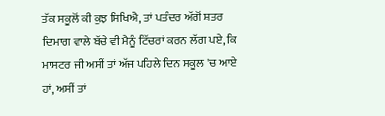ਤੱਕ ਸਕੂਲੋਂ ਕੀ ਕੁਝ ਸਿਖਿਐ, ਤਾਂ ਪਤੰਦਰ ਅੱਗੋਂ ਸ਼ਤਰ ਦਿਮਾਗ ਵਾਲੇ ਬੱਚੇ ਵੀ ਮੈਨੂੰ ਟਿੱਚਰਾਂ ਕਰਨ ਲੱਗ ਪਏ, ਕਿ ਮਾਸਟਰ ਜੀ ਅਸੀਂ ਤਾਂ ਅੱਜ ਪਹਿਲੇ ਦਿਨ ਸਕੂਲ 'ਚ ਆਏ ਹਾਂ, ਅਸੀਂ ਤਾਂ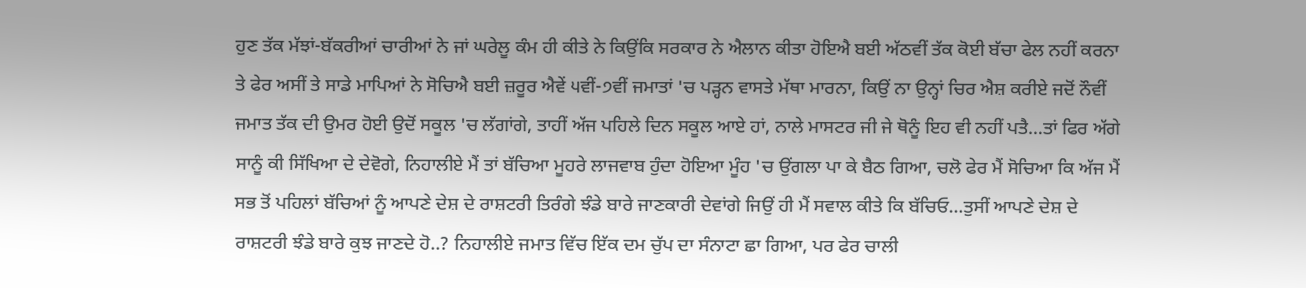ਹੁਣ ਤੱਕ ਮੱਝਾਂ-ਬੱਕਰੀਆਂ ਚਾਰੀਆਂ ਨੇ ਜਾਂ ਘਰੇਲੂ ਕੰਮ ਹੀ ਕੀਤੇ ਨੇ ਕਿਉਂਕਿ ਸਰਕਾਰ ਨੇ ਐਲਾਨ ਕੀਤਾ ਹੋਇਐ ਬਈ ਅੱਠਵੀਂ ਤੱਕ ਕੋਈ ਬੱਚਾ ਫੇਲ ਨਹੀਂ ਕਰਨਾ ਤੇ ਫੇਰ ਅਸੀਂ ਤੇ ਸਾਡੇ ਮਾਪਿਆਂ ਨੇ ਸੋਚਿਐ ਬਈ ਜ਼ਰੂਰ ਐਵੇਂ ੫ਵੀਂ-੭ਵੀਂ ਜਮਾਤਾਂ 'ਚ ਪੜ੍ਹਨ ਵਾਸਤੇ ਮੱਥਾ ਮਾਰਨਾ, ਕਿਉਂ ਨਾ ਉਨ੍ਹਾਂ ਚਿਰ ਐਸ਼ ਕਰੀਏ ਜਦੋਂ ਨੌਵੀਂ ਜਮਾਤ ਤੱਕ ਦੀ ਉਮਰ ਹੋਈ ਉਦੋਂ ਸਕੂਲ 'ਚ ਲੱਗਾਂਗੇ, ਤਾਹੀਂ ਅੱਜ ਪਹਿਲੇ ਦਿਨ ਸਕੂਲ ਆਏ ਹਾਂ, ਨਾਲੇ ਮਾਸਟਰ ਜੀ ਜੇ ਥੋਨੂੰ ਇਹ ਵੀ ਨਹੀਂ ਪਤੈ…ਤਾਂ ਫਿਰ ਅੱਗੇ ਸਾਨੂੰ ਕੀ ਸਿੱਖਿਆ ਦੇ ਦੇਵੋਗੇ, ਨਿਹਾਲੀਏ ਮੈਂ ਤਾਂ ਬੱਚਿਆ ਮੂਹਰੇ ਲਾਜਵਾਬ ਹੁੰਦਾ ਹੋਇਆ ਮੂੰਹ 'ਚ ਉਂਗਲਾ ਪਾ ਕੇ ਬੈਠ ਗਿਆ, ਚਲੋ ਫੇਰ ਮੈਂ ਸੋਚਿਆ ਕਿ ਅੱਜ ਮੈਂ ਸਭ ਤੋਂ ਪਹਿਲਾਂ ਬੱਚਿਆਂ ਨੂੰ ਆਪਣੇ ਦੇਸ਼ ਦੇ ਰਾਸ਼ਟਰੀ ਤਿਰੰਗੇ ਝੰਡੇ ਬਾਰੇ ਜਾਣਕਾਰੀ ਦੇਵਾਂਗੇ ਜਿਉਂ ਹੀ ਮੈਂ ਸਵਾਲ ਕੀਤੇ ਕਿ ਬੱਚਿਓ…ਤੁਸੀਂ ਆਪਣੇ ਦੇਸ਼ ਦੇ ਰਾਸ਼ਟਰੀ ਝੰਡੇ ਬਾਰੇ ਕੁਝ ਜਾਣਦੇ ਹੋ..? ਨਿਹਾਲੀਏ ਜਮਾਤ ਵਿੱਚ ਇੱਕ ਦਮ ਚੁੱਪ ਦਾ ਸੰਨਾਟਾ ਛਾ ਗਿਆ, ਪਰ ਫੇਰ ਚਾਲੀ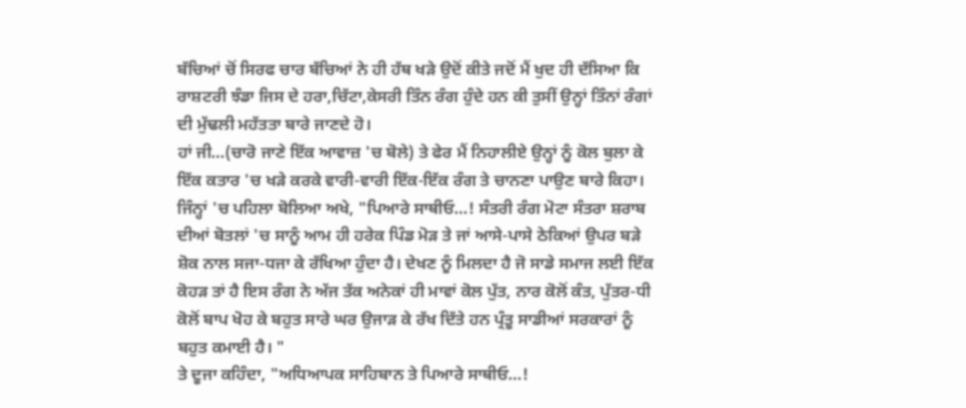ਬੱਚਿਆਂ ਚੋਂ ਸਿਰਫ ਚਾਰ ਬੱਚਿਆਂ ਨੇ ਹੀ ਹੱਥ ਖੜੇ ਉਦੋਂ ਕੀਤੇ ਜਦੋਂ ਮੈਂ ਖੁਦ ਹੀ ਦੱਸਿਆ ਕਿ ਰਾਸ਼ਟਰੀ ਝੰਡਾ ਜਿਸ ਦੇ ਹਰਾ,ਚਿੱਟਾ,ਕੇਸਰੀ ਤਿੰਨ ਰੰਗ ਹੁੰਦੇ ਹਨ ਕੀ ਤੁਸੀਂ ਉਨ੍ਹਾਂ ਤਿੰਨਾਂ ਰੰਗਾਂ ਦੀ ਮੁੱਢਲੀ ਮਹੱਤਤਾ ਬਾਰੇ ਜਾਣਦੇ ਹੋ।
ਹਾਂ ਜੀ…(ਚਾਰੋ ਜਾਣੇ ਇੱਕ ਆਵਾਜ਼ 'ਚ ਬੋਲੇ) ਤੇ ਫੇਰ ਮੈਂ ਨਿਹਾਲੀਏ ਉਨ੍ਹਾਂ ਨੂੰ ਕੋਲ ਬੁਲਾ ਕੇ ਇੱਕ ਕਤਾਰ 'ਚ ਖੜੇ ਕਰਕੇ ਵਾਰੀ-ਵਾਰੀ ਇੱਕ-ਇੱਕ ਰੰਗ ਤੇ ਚਾਨਣਾ ਪਾਉਣ ਬਾਰੇ ਕਿਹਾ।
ਜਿੰਨ੍ਹਾਂ 'ਚ ਪਹਿਲਾ ਬੋਲਿਆ ਅਖੇ, "ਪਿਆਰੇ ਸਾਥੀਓ…! ਸੰਤਰੀ ਰੰਗ ਮੋਟਾ ਸੰਤਰਾ ਸ਼ਰਾਬ ਦੀਆਂ ਬੋਤਲਾਂ 'ਚ ਸਾਨੂੰ ਆਮ ਹੀ ਹਰੇਕ ਪਿੰਡ ਮੋੜ ਤੇ ਜਾਂ ਆਸੇ-ਪਾਸੇ ਠੇਕਿਆਂ ਉਪਰ ਬੜੇ ਸ਼ੋਕ ਨਾਲ ਸਜਾ-ਧਜਾ ਕੇ ਰੱਖਿਆ ਹੁੰਦਾ ਹੈ। ਦੇਖਣ ਨੂੰ ਮਿਲਦਾ ਹੈ ਜੋ ਸਾਡੇ ਸਮਾਜ ਲਈ ਇੱਕ ਕੋਹੜ ਤਾਂ ਹੈ ਇਸ ਰੰਗ ਨੇ ਅੱਜ ਤੱਕ ਅਨੇਕਾਂ ਹੀ ਮਾਵਾਂ ਕੋਲ ਪੁੱਤ, ਨਾਰ ਕੋਲੋਂ ਕੰਤ, ਪੁੱਤਰ-ਧੀ ਕੋਲੋਂ ਬਾਪ ਖੋਹ ਕੇ ਬਹੁਤ ਸਾਰੇ ਘਰ ਉਜਾੜ ਕੇ ਰੱਖ ਦਿੱਤੇ ਹਨ ਪ੍ਰੰਤੂ ਸਾਡੀਆਂ ਸਰਕਾਰਾਂ ਨੂੰ ਬਹੁਤ ਕਮਾਈ ਹੈ। "
ਤੇ ਦੂਜਾ ਕਹਿੰਦਾ, "ਅਧਿਆਪਕ ਸਾਹਿਬਾਨ ਤੇ ਪਿਆਰੇ ਸਾਥੀਓ…!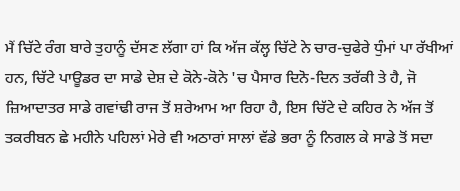ਮੈਂ ਚਿੱਟੇ ਰੰਗ ਬਾਰੇ ਤੁਹਾਨੂੰ ਦੱਸਣ ਲੱਗਾ ਹਾਂ ਕਿ ਅੱਜ ਕੱਲ੍ਹ ਚਿੱਟੇ ਨੇ ਚਾਰ-ਚੁਫੇਰੇ ਧੁੰਮਾਂ ਪਾ ਰੱਖੀਆਂ ਹਨ, ਚਿੱਟੇ ਪਾਊਡਰ ਦਾ ਸਾਡੇ ਦੇਸ਼ ਦੇ ਕੋਨੇ-ਕੋਨੇ 'ਚ ਪੈਸਾਰ ਦਿਨੋ-ਦਿਨ ਤਰੱਕੀ ਤੇ ਹੈ, ਜੋ ਜ਼ਿਆਦਾਤਰ ਸਾਡੇ ਗਵਾਂਢੀ ਰਾਜ ਤੋਂ ਸ਼ਰੇਆਮ ਆ ਰਿਹਾ ਹੈ, ਇਸ ਚਿੱਟੇ ਦੇ ਕਹਿਰ ਨੇ ਅੱਜ ਤੋਂ ਤਕਰੀਬਨ ਛੇ ਮਹੀਨੇ ਪਹਿਲਾਂ ਮੇਰੇ ਵੀ ਅਠਾਰਾਂ ਸਾਲਾਂ ਵੱਡੇ ਭਰਾ ਨੂੰ ਨਿਗਲ ਕੇ ਸਾਡੇ ਤੋਂ ਸਦਾ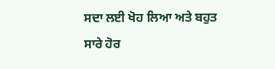ਸਦਾ ਲਈ ਖੋਹ ਲਿਆ ਅਤੇ ਬਹੁਤ ਸਾਰੇ ਹੋਰ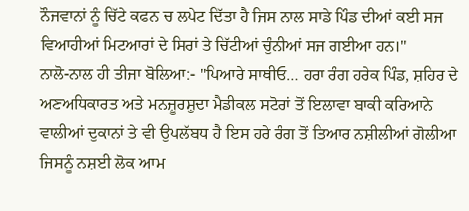ਨੌਜਵਾਨਾਂ ਨੂੰ ਚਿੱਟੇ ਕਫਨ ਚ ਲਪੇਟ ਦਿੱਤਾ ਹੈ ਜਿਸ ਨਾਲ ਸਾਡੇ ਪਿੰਡ ਦੀਆਂ ਕਈ ਸਜ ਵਿਆਹੀਆਂ ਮਿਟਆਰਾਂ ਦੇ ਸਿਰਾਂ ਤੇ ਚਿੱਟੀਆਂ ਚੁੰਨੀਆਂ ਸਜ ਗਈਆ ਹਨ।"
ਨਾਲੋ-ਨਾਲ ਹੀ ਤੀਜਾ ਬੋਲਿਆ:- "ਪਿਆਰੇ ਸਾਥੀਓ… ਹਰਾ ਰੰਗ ਹਰੇਕ ਪਿੰਡ, ਸ਼ਹਿਰ ਦੇ ਅਣਅਧਿਕਾਰਤ ਅਤੇ ਮਨਜ਼ੂਰਸ਼ੁਦਾ ਮੈਡੀਕਲ ਸਟੋਰਾਂ ਤੋਂ ਇਲਾਵਾ ਬਾਕੀ ਕਰਿਆਨੇ ਵਾਲੀਆਂ ਦੁਕਾਨਾਂ ਤੇ ਵੀ ਉਪਲੱਬਧ ਹੈ ਇਸ ਹਰੇ ਰੰਗ ਤੋਂ ਤਿਆਰ ਨਸ਼ੀਲੀਆਂ ਗੋਲੀਆ ਜਿਸਨੂੰ ਨਸ਼ਈ ਲੋਕ ਆਮ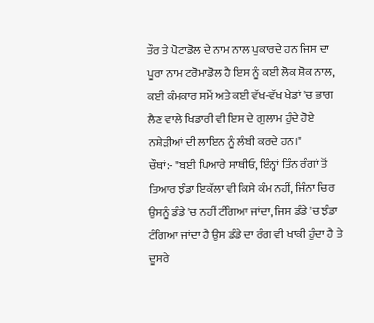ਤੌਰ ਤੇ ਪੋਟਾਡੋਲ ਦੇ ਨਾਮ ਨਾਲ ਪੁਕਾਰਦੇ ਹਨ ਜਿਸ ਦਾ ਪੂਰਾ ਨਾਮ ਟਰੋਮਾਡੋਲ ਹੈ ਇਸ ਨੂੰ ਕਈ ਲੋਕ ਸ਼ੋਕ ਨਾਲ, ਕਈ ਕੰਮਕਾਰ ਸਮੇਂ ਅਤੇ ਕਈ ਵੱਖ-ਵੱਖ ਖੇਡਾਂ 'ਚ ਭਾਗ ਲੈਣ ਵਾਲੇ ਖਿਡਾਰੀ ਵੀ ਇਸ ਦੇ ਗੁਲਾਮ ਹੁੰਦੇ ਹੋਏ ਨਸ਼ੇੜੀਆਂ ਦੀ ਲਾਇਨ ਨੂੰ ਲੰਬੀ ਕਰਦੇ ਹਨ।"
ਚੌਥਾਂ:- "ਬਈ ਪਿਆਰੇ ਸਾਥੀਓ, ਇੰਨ੍ਹਾਂ ਤਿੰਨ ਰੰਗਾਂ ਤੋਂ ਤਿਆਰ ਝੰਡਾ ਇਕੱਲਾ ਵੀ ਕਿਸੇ ਕੰਮ ਨਹੀਂ, ਜਿੰਨਾ ਚਿਰ ਉਸਨੂੰ ਡੰਡੇ 'ਚ ਨਹੀਂ ਟੰਗਿਆ ਜਾਂਦਾ, ਜਿਸ ਡੰਡੇ 'ਚ ਝੰਡਾ ਟੰਗਿਆ ਜਾਂਦਾ ਹੈ ਉਸ ਡੰਡੇ ਦਾ ਰੰਗ ਵੀ ਖਾਕੀ ਹੁੰਦਾ ਹੈ ਤੇ ਦੂਸਰੇ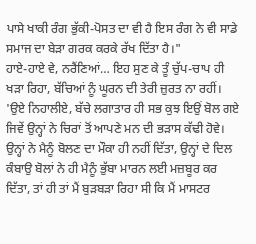ਪਾਸੇ ਖਾਕੀ ਰੰਗ ਭੁੱਕੀ-ਪੋਸਤ ਦਾ ਵੀ ਹੈ ਇਸ ਰੰਗ ਨੇ ਵੀ ਸਾਡੇ ਸਮਾਜ ਦਾ ਬੇੜਾ ਗਰਕ ਕਰਕੇ ਰੱਖ ਦਿੱਤਾ ਹੈ।"
ਹਾਏ-ਹਾਏ ਵੇ, ਨਰੈਂਣਿਆਂ… ਇਹ ਸੁਣ ਕੇ ਤੂੰ ਚੁੱਪ-ਚਾਪ ਹੀ ਖੜਾ ਰਿਹਾ, ਬੱਚਿਆਂ ਨੂੰ ਘੂਰਨ ਦੀ ਤੇਰੀ ਜ਼ੁਰਤ ਨਾ ਰਹੀਂ।
'ਉਏ ਨਿਹਾਲੀਏ, ਬੱਚੇ ਲਗਾਤਾਰ ਹੀ ਸਭ ਕੁਝ ਇਉਂ ਬੋਲ ਗਏ ਜਿਵੇਂ ਉਨ੍ਹਾਂ ਨੇ ਚਿਰਾਂ ਤੋਂ ਆਪਣੇ ਮਨ ਦੀ ਭੜਾਸ ਕੱਢੀ ਹੋਵੇ। ਉਨ੍ਹਾਂ ਨੇ ਮੈਨੂੰ ਬੋਲਣ ਦਾ ਮੌਕਾ ਹੀ ਨਹੀਂ ਦਿੱਤਾ, ਉਨ੍ਹਾਂ ਦੇ ਦਿਲ ਕੰਬਾਉ ਬੋਲਾਂ ਨੇ ਹੀ ਮੈਨੂੰ ਭੁੱਬਾ ਮਾਰਨ ਲਈ ਮਜ਼ਬੂਰ ਕਰ ਦਿੱਤਾ, ਤਾਂ ਹੀ ਤਾਂ ਮੈਂ ਬੁੜਬੜਾ ਰਿਹਾ ਸੀ ਕਿ ਮੈਂ ਮਾਸਟਰ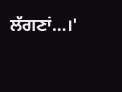ਲੱਗਣਾਂ…।'